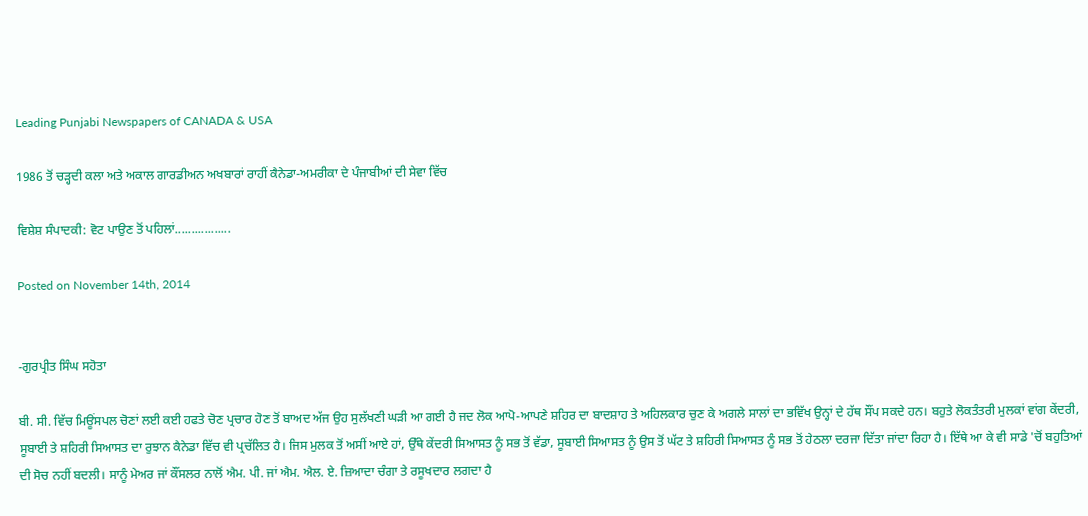Leading Punjabi Newspapers of CANADA & USA

1986 ਤੋਂ ਚੜ੍ਹਦੀ ਕਲਾ ਅਤੇ ਅਕਾਲ ਗਾਰਡੀਅਨ ਅਖਬਾਰਾਂ ਰਾਹੀਂ ਕੈਨੇਡਾ-ਅਮਰੀਕਾ ਦੇ ਪੰਜਾਬੀਆਂ ਦੀ ਸੇਵਾ ਵਿੱਚ

ਵਿਸ਼ੇਸ਼ ਸੰਪਾਦਕੀ: ਵੋਟ ਪਾਉਣ ਤੋਂ ਪਹਿਲਾਂ.................

Posted on November 14th, 2014


-ਗੁਰਪ੍ਰੀਤ ਸਿੰਘ ਸਹੋਤਾ

ਬੀ. ਸੀ. ਵਿੱਚ ਮਿਊਂਸਪਲ ਚੋਣਾਂ ਲਈ ਕਈ ਹਫਤੇ ਚੋਣ ਪ੍ਰਚਾਰ ਹੋਣ ਤੋਂ ਬਾਅਦ ਅੱਜ ਉਹ ਸੁਲੱਖਣੀ ਘੜੀ ਆ ਗਈ ਹੈ ਜਦ ਲੋਕ ਆਪੋ-ਆਪਣੇ ਸ਼ਹਿਰ ਦਾ ਬਾਦਸ਼ਾਹ ਤੇ ਅਹਿਲਕਾਰ ਚੁਣ ਕੇ ਅਗਲੇ ਸਾਲਾਂ ਦਾ ਭਵਿੱਖ ਉਨ੍ਹਾਂ ਦੇ ਹੱਥ ਸੌਂਪ ਸਕਦੇ ਹਨ। ਬਹੁਤੇ ਲੋਕਤੰਤਰੀ ਮੁਲਕਾਂ ਵਾਂਗ ਕੇਂਦਰੀ, ਸੂਬਾਈ ਤੇ ਸ਼ਹਿਰੀ ਸਿਆਸਤ ਦਾ ਰੁਝਾਨ ਕੈਨੇਡਾ ਵਿੱਚ ਵੀ ਪ੍ਰਚੱਲਿਤ ਹੈ। ਜਿਸ ਮੁਲਕ ਤੋਂ ਅਸੀਂ ਆਏ ਹਾਂ, ਉੱਥੇ ਕੇਂਦਰੀ ਸਿਆਸਤ ਨੂੰ ਸਭ ਤੋਂ ਵੱਡਾ, ਸੂਬਾਈ ਸਿਆਸਤ ਨੂੰ ਉਸ ਤੋਂ ਘੱਟ ਤੇ ਸ਼ਹਿਰੀ ਸਿਆਸਤ ਨੂੰ ਸਭ ਤੋਂ ਹੇਠਲਾ ਦਰਜਾ ਦਿੱਤਾ ਜਾਂਦਾ ਰਿਹਾ ਹੈ। ਇੱਥੇ ਆ ਕੇ ਵੀ ਸਾਡੇ 'ਚੋਂ ਬਹੁਤਿਆਂ ਦੀ ਸੋਚ ਨਹੀਂ ਬਦਲੀ। ਸਾਨੂੰ ਮੇਅਰ ਜਾਂ ਕੌਂਸਲਰ ਨਾਲੋਂ ਐਮ. ਪੀ. ਜਾਂ ਐਮ. ਐਲ. ਏ. ਜ਼ਿਆਦਾ ਚੰਗਾ ਤੇ ਰਸੂਖਦਾਰ ਲਗਦਾ ਹੈ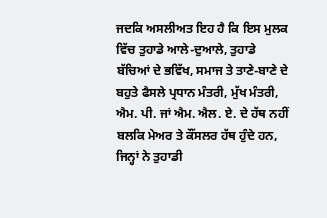ਜਦਕਿ ਅਸਲੀਅਤ ਇਹ ਹੈ ਕਿ ਇਸ ਮੁਲਕ ਵਿੱਚ ਤੁਹਾਡੇ ਆਲੇ-ਦੁਆਲੇ, ਤੁਹਾਡੇ ਬੱਚਿਆਂ ਦੇ ਭਵਿੱਖ, ਸਮਾਜ ਤੇ ਤਾਣੇ-ਬਾਣੇ ਦੇ ਬਹੁਤੇ ਫੈਸਲੇ ਪ੍ਰਧਾਨ ਮੰਤਰੀ, ਮੁੱਖ ਮੰਤਰੀ, ਐਮ. ਪੀ. ਜਾਂ ਐਮ. ਐਲ. ਏ. ਦੇ ਹੱਥ ਨਹੀਂ ਬਲਕਿ ਮੇਅਰ ਤੇ ਕੌਂਸਲਰ ਹੱਥ ਹੁੰਦੇ ਹਨ, ਜਿਨ੍ਹਾਂ ਨੇ ਤੁਹਾਡੀ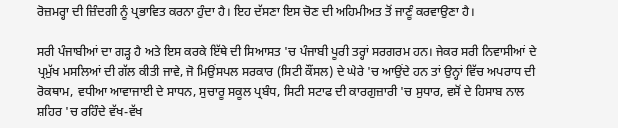ਰੋਜ਼ਮਰ੍ਹਾ ਦੀ ਜ਼ਿੰਦਗੀ ਨੂੰ ਪ੍ਰਭਾਵਿਤ ਕਰਨਾ ਹੁੰਦਾ ਹੈ। ਇਹ ਦੱਸਣਾ ਇਸ ਚੋਣ ਦੀ ਅਹਿਮੀਅਤ ਤੋਂ ਜਾਣੂੰ ਕਰਵਾਉਣਾ ਹੈ।

ਸਰੀ ਪੰਜਾਬੀਆਂ ਦਾ ਗੜ੍ਹ ਹੈ ਅਤੇ ਇਸ ਕਰਕੇ ਇੱਥੇ ਦੀ ਸਿਆਸਤ 'ਚ ਪੰਜਾਬੀ ਪੂਰੀ ਤਰ੍ਹਾਂ ਸਰਗਰਮ ਹਨ। ਜੇਕਰ ਸਰੀ ਨਿਵਾਸੀਆਂ ਦੇ ਪ੍ਰਮੁੱਖ ਮਸਲਿਆਂ ਦੀ ਗੱਲ ਕੀਤੀ ਜਾਵੇ, ਜੋ ਮਿਉਂਸਪਲ ਸਰਕਾਰ (ਸਿਟੀ ਕੌਂਸਲ) ਦੇ ਘੇਰੇ 'ਚ ਆਉਂਦੇ ਹਨ ਤਾਂ ਉਨ੍ਹਾਂ ਵਿੱਚ ਅਪਰਾਧ ਦੀ ਰੋਕਥਾਮ, ਵਧੀਆ ਆਵਾਜਾਈ ਦੇ ਸਾਧਨ, ਸੁਚਾਰੂ ਸਕੂਲ ਪ੍ਰਬੰਧ, ਸਿਟੀ ਸਟਾਫ ਦੀ ਕਾਰਗੁਜ਼ਾਰੀ 'ਚ ਸੁਧਾਰ, ਵਸੋਂ ਦੇ ਹਿਸਾਬ ਨਾਲ ਸ਼ਹਿਰ 'ਚ ਰਹਿੰਦੇ ਵੱਖ-ਵੱਖ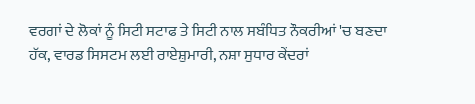ਵਰਗਾਂ ਦੇ ਲੋਕਾਂ ਨੂੰ ਸਿਟੀ ਸਟਾਫ ਤੇ ਸਿਟੀ ਨਾਲ ਸਬੰਧਿਤ ਨੌਕਰੀਆਂ 'ਚ ਬਣਦਾ ਹੱਕ, ਵਾਰਡ ਸਿਸਟਮ ਲਈ ਰਾਏਸ਼ੁਮਾਰੀ, ਨਸ਼ਾ ਸੁਧਾਰ ਕੇਂਦਰਾਂ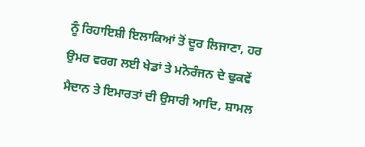ਨੂੰ ਰਿਹਾਇਸ਼ੀ ਇਲਾਕਿਆਂ ਤੋਂ ਦੂਰ ਲਿਜਾਣਾ, ਹਰ ਉਮਰ ਵਰਗ ਲਈ ਖੇਡਾਂ ਤੇ ਮਨੋਰੰਜਨ ਦੇ ਢੁਕਵੇਂ ਮੈਦਾਨ ਤੇ ਇਮਾਰਤਾਂ ਦੀ ਉਸਾਰੀ ਆਦਿ, ਸ਼ਾਮਲ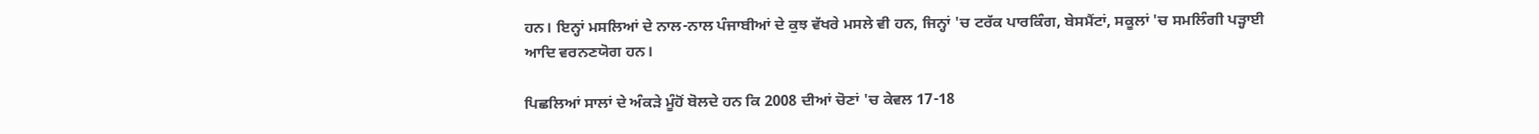ਹਨ। ਇਨ੍ਹਾਂ ਮਸਲਿਆਂ ਦੇ ਨਾਲ-ਨਾਲ ਪੰਜਾਬੀਆਂ ਦੇ ਕੁਝ ਵੱਖਰੇ ਮਸਲੇ ਵੀ ਹਨ, ਜਿਨ੍ਹਾਂ 'ਚ ਟਰੱਕ ਪਾਰਕਿੰਗ, ਬੇਸਮੈਂਟਾਂ, ਸਕੂਲਾਂ 'ਚ ਸਮਲਿੰਗੀ ਪੜ੍ਹਾਈ ਆਦਿ ਵਰਨਣਯੋਗ ਹਨ।

ਪਿਛਲਿਆਂ ਸਾਲਾਂ ਦੇ ਅੰਕੜੇ ਮੂੰਹੋਂ ਬੋਲਦੇ ਹਨ ਕਿ 2008 ਦੀਆਂ ਚੋਣਾਂ 'ਚ ਕੇਵਲ 17-18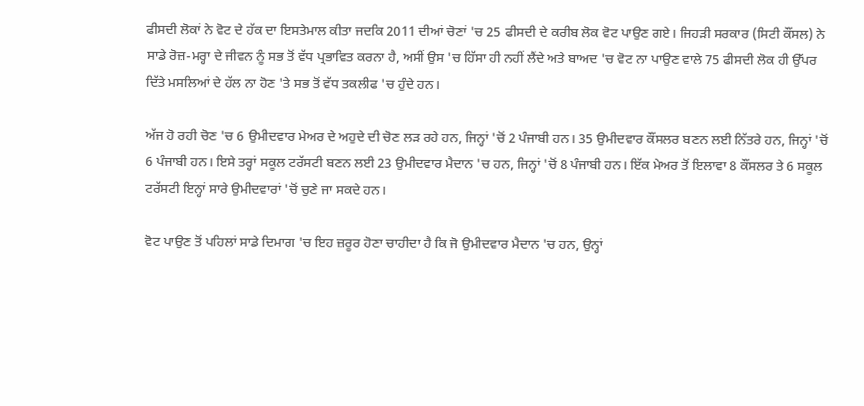ਫੀਸਦੀ ਲੋਕਾਂ ਨੇ ਵੋਟ ਦੇ ਹੱਕ ਦਾ ਇਸਤੇਮਾਲ ਕੀਤਾ ਜਦਕਿ 2011 ਦੀਆਂ ਚੋਣਾਂ 'ਚ 25 ਫੀਸਦੀ ਦੇ ਕਰੀਬ ਲੋਕ ਵੋਟ ਪਾਉਣ ਗਏ। ਜਿਹੜੀ ਸਰਕਾਰ (ਸਿਟੀ ਕੌਂਸਲ) ਨੇ ਸਾਡੇ ਰੋਜ਼-ਮਰ੍ਹਾ ਦੇ ਜੀਵਨ ਨੂੰ ਸਭ ਤੋਂ ਵੱਧ ਪ੍ਰਭਾਵਿਤ ਕਰਨਾ ਹੈ, ਅਸੀਂ ਉਸ 'ਚ ਹਿੱਸਾ ਹੀ ਨਹੀਂ ਲੈਂਦੇ ਅਤੇ ਬਾਅਦ 'ਚ ਵੋਟ ਨਾ ਪਾਉਣ ਵਾਲੇ 75 ਫੀਸਦੀ ਲੋਕ ਹੀ ਉੱਪਰ ਦਿੱਤੇ ਮਸਲਿਆਂ ਦੇ ਹੱਲ ਨਾ ਹੋਣ 'ਤੇ ਸਭ ਤੋਂ ਵੱਧ ਤਕਲੀਫ 'ਚ ਹੁੰਦੇ ਹਨ।

ਅੱਜ ਹੋ ਰਹੀ ਚੋਣ 'ਚ 6 ਉਮੀਦਵਾਰ ਮੇਅਰ ਦੇ ਅਹੁਦੇ ਦੀ ਚੋਣ ਲੜ ਰਹੇ ਹਨ, ਜਿਨ੍ਹਾਂ 'ਚੋਂ 2 ਪੰਜਾਬੀ ਹਨ। 35 ਉਮੀਦਵਾਰ ਕੌਂਸਲਰ ਬਣਨ ਲਈ ਨਿੱਤਰੇ ਹਨ, ਜਿਨ੍ਹਾਂ 'ਚੋਂ 6 ਪੰਜਾਬੀ ਹਨ। ਇਸੇ ਤਰ੍ਹਾਂ ਸਕੂਲ ਟਰੱਸਟੀ ਬਣਨ ਲਈ 23 ਉਮੀਦਵਾਰ ਮੈਦਾਨ 'ਚ ਹਨ, ਜਿਨ੍ਹਾਂ 'ਚੋਂ 8 ਪੰਜਾਬੀ ਹਨ। ਇੱਕ ਮੇਅਰ ਤੋਂ ਇਲਾਵਾ 8 ਕੌਂਸਲਰ ਤੇ 6 ਸਕੂਲ ਟਰੱਸਟੀ ਇਨ੍ਹਾਂ ਸਾਰੇ ਉਮੀਦਵਾਰਾਂ 'ਚੋਂ ਚੁਣੇ ਜਾ ਸਕਦੇ ਹਨ।

ਵੋਟ ਪਾਉਣ ਤੋਂ ਪਹਿਲਾਂ ਸਾਡੇ ਦਿਮਾਗ 'ਚ ਇਹ ਜ਼ਰੂਰ ਹੋਣਾ ਚਾਹੀਦਾ ਹੈ ਕਿ ਜੋ ਉਮੀਦਵਾਰ ਮੈਦਾਨ 'ਚ ਹਨ, ਉਨ੍ਹਾਂ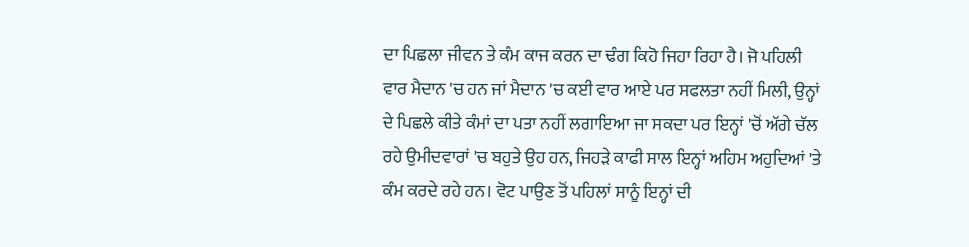ਦਾ ਪਿਛਲਾ ਜੀਵਨ ਤੇ ਕੰਮ ਕਾਜ ਕਰਨ ਦਾ ਢੰਗ ਕਿਹੋ ਜਿਹਾ ਰਿਹਾ ਹੈ। ਜੋ ਪਹਿਲੀ ਵਾਰ ਮੈਦਾਨ 'ਚ ਹਨ ਜਾਂ ਮੈਦਾਨ 'ਚ ਕਈ ਵਾਰ ਆਏ ਪਰ ਸਫਲਤਾ ਨਹੀਂ ਮਿਲੀ, ਉਨ੍ਹਾਂ ਦੇ ਪਿਛਲੇ ਕੀਤੇ ਕੰਮਾਂ ਦਾ ਪਤਾ ਨਹੀਂ ਲਗਾਇਆ ਜਾ ਸਕਦਾ ਪਰ ਇਨ੍ਹਾਂ 'ਚੋਂ ਅੱਗੇ ਚੱਲ ਰਹੇ ਉਮੀਦਵਾਰਾਂ 'ਚ ਬਹੁਤੇ ਉਹ ਹਨ, ਜਿਹੜੇ ਕਾਫੀ ਸਾਲ ਇਨ੍ਹਾਂ ਅਹਿਮ ਅਹੁਦਿਆਂ 'ਤੇ ਕੰਮ ਕਰਦੇ ਰਹੇ ਹਨ। ਵੋਟ ਪਾਉਣ ਤੋਂ ਪਹਿਲਾਂ ਸਾਨੂੰ ਇਨ੍ਹਾਂ ਦੀ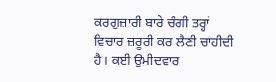ਕਰਗੁਜ਼ਾਰੀ ਬਾਰੇ ਚੰਗੀ ਤਰ੍ਹਾਂ ਵਿਚਾਰ ਜ਼ਰੂਰੀ ਕਰ ਲੈਣੀ ਚਾਹੀਦੀ ਹੈ। ਕਈ ਉਮੀਦਵਾਰ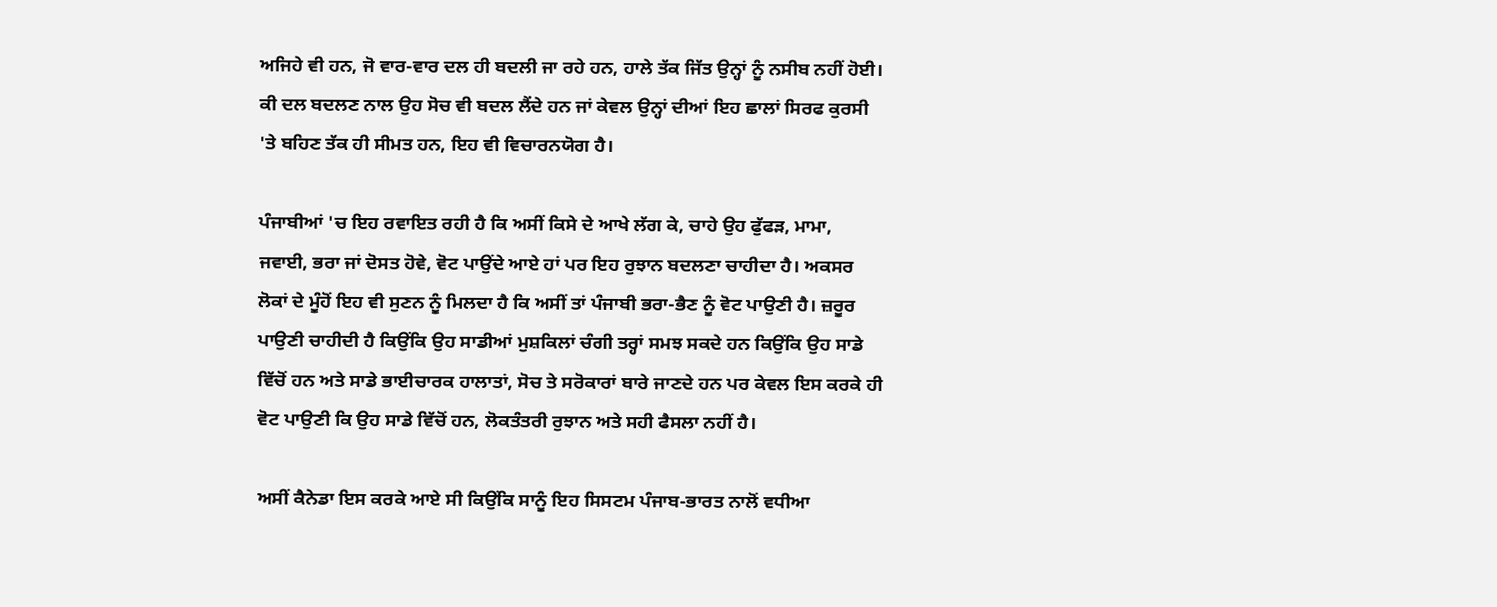ਅਜਿਹੇ ਵੀ ਹਨ, ਜੋ ਵਾਰ-ਵਾਰ ਦਲ ਹੀ ਬਦਲੀ ਜਾ ਰਹੇ ਹਨ, ਹਾਲੇ ਤੱਕ ਜਿੱਤ ਉਨ੍ਹਾਂ ਨੂੰ ਨਸੀਬ ਨਹੀਂ ਹੋਈ। ਕੀ ਦਲ ਬਦਲਣ ਨਾਲ ਉਹ ਸੋਚ ਵੀ ਬਦਲ ਲੈਂਦੇ ਹਨ ਜਾਂ ਕੇਵਲ ਉਨ੍ਹਾਂ ਦੀਆਂ ਇਹ ਛਾਲਾਂ ਸਿਰਫ ਕੁਰਸੀ 'ਤੇ ਬਹਿਣ ਤੱਕ ਹੀ ਸੀਮਤ ਹਨ, ਇਹ ਵੀ ਵਿਚਾਰਨਯੋਗ ਹੈ।

ਪੰਜਾਬੀਆਂ 'ਚ ਇਹ ਰਵਾਇਤ ਰਹੀ ਹੈ ਕਿ ਅਸੀਂ ਕਿਸੇ ਦੇ ਆਖੇ ਲੱਗ ਕੇ, ਚਾਹੇ ਉਹ ਫੁੱਫੜ, ਮਾਮਾ, ਜਵਾਈ, ਭਰਾ ਜਾਂ ਦੋਸਤ ਹੋਵੇ, ਵੋਟ ਪਾਉਂਦੇ ਆਏ ਹਾਂ ਪਰ ਇਹ ਰੁਝਾਨ ਬਦਲਣਾ ਚਾਹੀਦਾ ਹੈ। ਅਕਸਰ ਲੋਕਾਂ ਦੇ ਮੂੰਹੋਂ ਇਹ ਵੀ ਸੁਣਨ ਨੂੰ ਮਿਲਦਾ ਹੈ ਕਿ ਅਸੀਂ ਤਾਂ ਪੰਜਾਬੀ ਭਰਾ-ਭੈਣ ਨੂੰ ਵੋਟ ਪਾਉਣੀ ਹੈ। ਜ਼ਰੂਰ ਪਾਉਣੀ ਚਾਹੀਦੀ ਹੈ ਕਿਉਂਕਿ ਉਹ ਸਾਡੀਆਂ ਮੁਸ਼ਕਿਲਾਂ ਚੰਗੀ ਤਰ੍ਹਾਂ ਸਮਝ ਸਕਦੇ ਹਨ ਕਿਉਂਕਿ ਉਹ ਸਾਡੇ ਵਿੱਚੋਂ ਹਨ ਅਤੇ ਸਾਡੇ ਭਾਈਚਾਰਕ ਹਾਲਾਤਾਂ, ਸੋਚ ਤੇ ਸਰੋਕਾਰਾਂ ਬਾਰੇ ਜਾਣਦੇ ਹਨ ਪਰ ਕੇਵਲ ਇਸ ਕਰਕੇ ਹੀ ਵੋਟ ਪਾਉਣੀ ਕਿ ਉਹ ਸਾਡੇ ਵਿੱਚੋਂ ਹਨ, ਲੋਕਤੰਤਰੀ ਰੁਝਾਨ ਅਤੇ ਸਹੀ ਫੈਸਲਾ ਨਹੀਂ ਹੈ।

ਅਸੀਂ ਕੈਨੇਡਾ ਇਸ ਕਰਕੇ ਆਏ ਸੀ ਕਿਉਂਕਿ ਸਾਨੂੰ ਇਹ ਸਿਸਟਮ ਪੰਜਾਬ-ਭਾਰਤ ਨਾਲੋਂ ਵਧੀਆ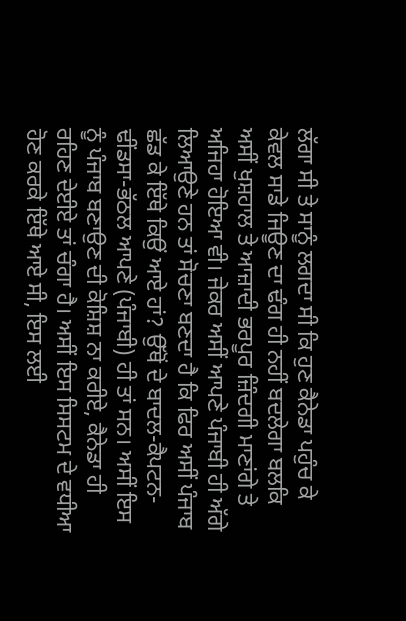ਲੱਗਾ ਸੀ ਤੇ ਸਾਨੂੰ ਲਗਦਾ ਸੀ ਕਿ ਹੁਣ ਕੈਨੇਡਾ ਪਹੁੰਚ ਕੇ ਕੇਵਲ ਸਾਡੇ ਜਿਊਣ ਦਾ ਢੰਗ ਹੀ ਨਹੀਂ ਬਦਲੇਗਾ ਬਲਕਿ ਅਸੀਂ ਖੁਸ਼ਹਾਲ ਤੇ ਆਜ਼ਾਦੀ ਭਰਪੂਰ ਜ਼ਿੰਦਗੀ ਮਾਣਾਂਗੇ ਤੇ ਅਜਿਹਾ ਹੋਇਆ ਵੀ। ਜੇਕਰ ਅਸੀਂ ਆਪਣੇ ਪੰਜਾਬੀ ਹੀ ਅੱਗੇ ਲਿਆਉਣੇ ਹਨ ਤਾਂ ਸੋਚਣਾ ਬਣਦਾ ਹੈ ਕਿ ਫਿਰ ਅਸੀਂ ਪੰਜਾਬ ਛੱਡ ਕੇ ਇੱਥੇ ਕਿਉਂ ਆਏ ਹਾਂ? ਉੱਥੋਂ ਦੇ ਬਾਦਲ-ਕੈਪਟਨ-ਢੀਂਡਸਾ-ਭੱਠਲ ਆਪਣੇ (ਪੰਜਾਬੀ) ਹੀ ਤਾਂ ਸਨ। ਅਸੀਂ ਇਸ ਨੂੰ ਪੰਜਾਬ ਬਣਾਉਣ ਦੀ ਕੋਸ਼ਿਸ਼ ਨਾ ਕਰੀਏ, ਕੈਨੇਡਾ ਹੀ ਰਹਿਣ ਦੇਈਏ ਤਾਂ ਚੰਗਾ ਹੈ। ਅਸੀਂ ਇਸ ਸਿਸਟਮ ਦੇ ਵਧੀਆ ਹੋਣ ਕਰਕੇ ਇੱਥੇ ਆਏ ਸੀ, ਇਸ ਲਈ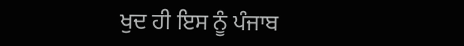ਖੁਦ ਹੀ ਇਸ ਨੂੰ ਪੰਜਾਬ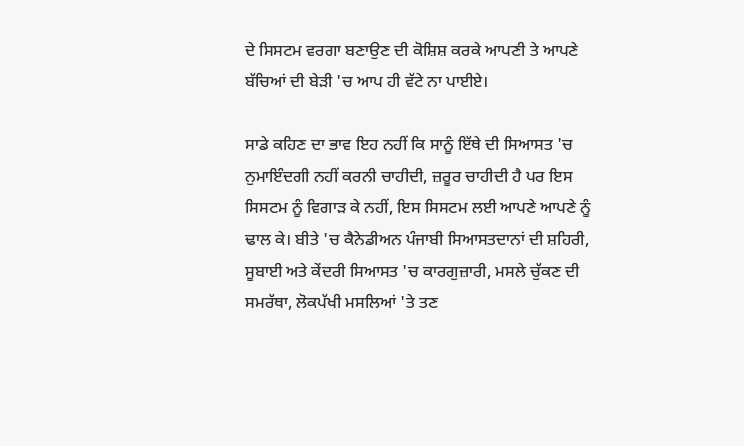ਦੇ ਸਿਸਟਮ ਵਰਗਾ ਬਣਾਉਣ ਦੀ ਕੋਸ਼ਿਸ਼ ਕਰਕੇ ਆਪਣੀ ਤੇ ਆਪਣੇ ਬੱਚਿਆਂ ਦੀ ਬੇੜੀ 'ਚ ਆਪ ਹੀ ਵੱਟੇ ਨਾ ਪਾਈਏ।

ਸਾਡੇ ਕਹਿਣ ਦਾ ਭਾਵ ਇਹ ਨਹੀਂ ਕਿ ਸਾਨੂੰ ਇੱਥੇ ਦੀ ਸਿਆਸਤ 'ਚ ਨੁਮਾਇੰਦਗੀ ਨਹੀਂ ਕਰਨੀ ਚਾਹੀਦੀ, ਜ਼ਰੂਰ ਚਾਹੀਦੀ ਹੈ ਪਰ ਇਸ ਸਿਸਟਮ ਨੂੰ ਵਿਗਾੜ ਕੇ ਨਹੀਂ, ਇਸ ਸਿਸਟਮ ਲਈ ਆਪਣੇ ਆਪਣੇ ਨੂੰ ਢਾਲ ਕੇ। ਬੀਤੇ 'ਚ ਕੈਨੇਡੀਅਨ ਪੰਜਾਬੀ ਸਿਆਸਤਦਾਨਾਂ ਦੀ ਸ਼ਹਿਰੀ, ਸੂਬਾਈ ਅਤੇ ਕੇਂਦਰੀ ਸਿਆਸਤ 'ਚ ਕਾਰਗੁਜ਼ਾਰੀ, ਮਸਲੇ ਚੁੱਕਣ ਦੀ ਸਮਰੱਥਾ, ਲੋਕਪੱਖੀ ਮਸਲਿਆਂ 'ਤੇ ਤਣ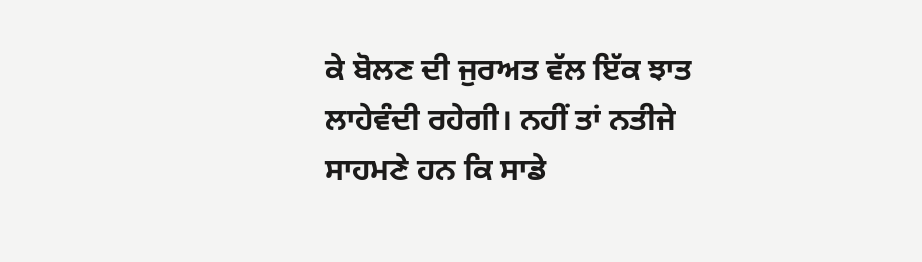ਕੇ ਬੋਲਣ ਦੀ ਜੁਰਅਤ ਵੱਲ ਇੱਕ ਝਾਤ ਲਾਹੇਵੰਦੀ ਰਹੇਗੀ। ਨਹੀਂ ਤਾਂ ਨਤੀਜੇ ਸਾਹਮਣੇ ਹਨ ਕਿ ਸਾਡੇ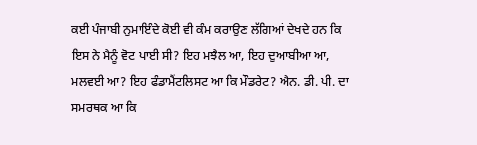ਕਈ ਪੰਜਾਬੀ ਨੁਮਾਇੰਦੇ ਕੋਈ ਵੀ ਕੰਮ ਕਰਾਉਣ ਲੱਗਿਆਂ ਦੇਖਦੇ ਹਨ ਕਿ ਇਸ ਨੇ ਮੈਨੂੰ ਵੋਟ ਪਾਈ ਸੀ? ਇਹ ਮਝੈਲ ਆ, ਇਹ ਦੁਆਬੀਆ ਆ, ਮਲਵਈ ਆ? ਇਹ ਫੰਡਾਮੈਂਟਲਿਸਟ ਆ ਕਿ ਮੌਡਰੇਟ? ਐਨ. ਡੀ. ਪੀ. ਦਾ ਸਮਰਥਕ ਆ ਕਿ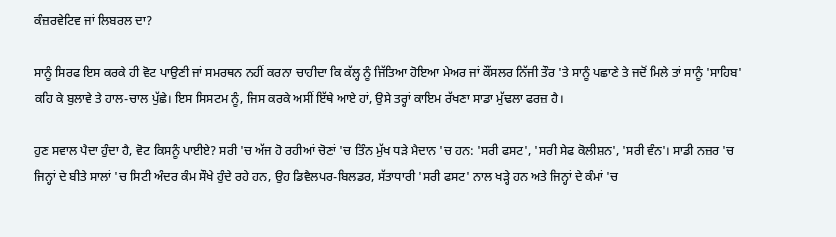ਕੰਜ਼ਰਵੇਟਿਵ ਜਾਂ ਲਿਬਰਲ ਦਾ?

ਸਾਨੂੰ ਸਿਰਫ ਇਸ ਕਰਕੇ ਹੀ ਵੋਟ ਪਾਉਣੀ ਜਾਂ ਸਮਰਥਨ ਨਹੀਂ ਕਰਨਾ ਚਾਹੀਦਾ ਕਿ ਕੱਲ੍ਹ ਨੂੰ ਜਿੱਤਿਆ ਹੋਇਆ ਮੇਅਰ ਜਾਂ ਕੌਂਸਲਰ ਨਿੱਜੀ ਤੌਰ 'ਤੇ ਸਾਨੂੰ ਪਛਾਣੇ ਤੇ ਜਦੋਂ ਮਿਲੇ ਤਾਂ ਸਾਨੂੰ 'ਸਾਹਿਬ' ਕਹਿ ਕੇ ਬੁਲਾਵੇ ਤੇ ਹਾਲ-ਚਾਲ ਪੁੱਛੇ। ਇਸ ਸਿਸਟਮ ਨੂੰ, ਜਿਸ ਕਰਕੇ ਅਸੀਂ ਇੱਥੇ ਆਏ ਹਾਂ, ਉਸੇ ਤਰ੍ਹਾਂ ਕਾਇਮ ਰੱਖਣਾ ਸਾਡਾ ਮੁੱਢਲਾ ਫਰਜ਼ ਹੈ।

ਹੁਣ ਸਵਾਲ ਪੈਦਾ ਹੁੰਦਾ ਹੈ, ਵੋਟ ਕਿਸਨੂੰ ਪਾਈਏ? ਸਰੀ 'ਚ ਅੱਜ ਹੋ ਰਹੀਆਂ ਚੋਣਾਂ 'ਚ ਤਿੰਨ ਮੁੱਖ ਧੜੇ ਮੈਦਾਨ 'ਚ ਹਨ: 'ਸਰੀ ਫਸਟ', 'ਸਰੀ ਸੇਫ ਕੋਲੀਸ਼ਨ', 'ਸਰੀ ਵੰਨ'। ਸਾਡੀ ਨਜ਼ਰ 'ਚ ਜਿਨ੍ਹਾਂ ਦੇ ਬੀਤੇ ਸਾਲਾਂ 'ਚ ਸਿਟੀ ਅੰਦਰ ਕੰਮ ਸੌਖੇ ਹੁੰਦੇ ਰਹੇ ਹਨ, ਉਹ ਡਿਵੈਲਪਰ-ਬਿਲਡਰ, ਸੱਤਾਧਾਰੀ 'ਸਰੀ ਫਸਟ' ਨਾਲ ਖੜ੍ਹੇ ਹਨ ਅਤੇ ਜਿਨ੍ਹਾਂ ਦੇ ਕੰਮਾਂ 'ਚ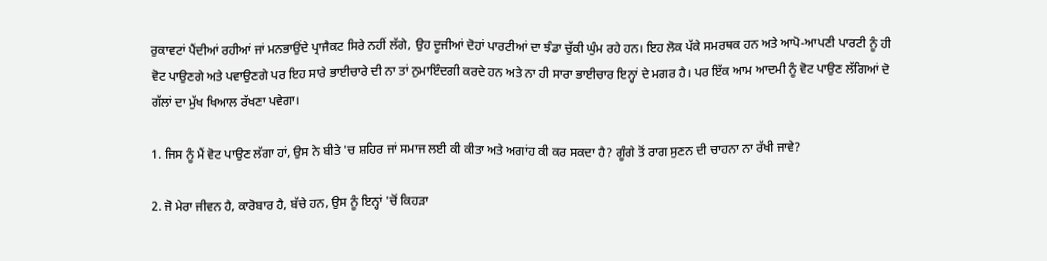ਰੁਕਾਵਟਾਂ ਪੈਂਦੀਆਂ ਰਹੀਆਂ ਜਾਂ ਮਨਭਾਉਂਦੇ ਪ੍ਰਾਜੈਕਟ ਸਿਰੇ ਨਹੀਂ ਲੱਗੇ, ਉਹ ਦੂਜੀਆਂ ਦੋਹਾਂ ਪਾਰਟੀਆਂ ਦਾ ਝੰਡਾ ਚੁੱਕੀ ਘੁੰਮ ਰਹੇ ਹਨ। ਇਹ ਲੋਕ ਪੱਕੇ ਸਮਰਥਕ ਹਨ ਅਤੇ ਆਪੋ-ਆਪਣੀ ਪਾਰਟੀ ਨੂੰ ਹੀ ਵੋਟ ਪਾਉਣਗੇ ਅਤੇ ਪਵਾਉਣਗੇ ਪਰ ਇਹ ਸਾਰੇ ਭਾਈਚਾਰੇ ਦੀ ਨਾ ਤਾਂ ਨੁਮਾਇੰਦਗੀ ਕਰਦੇ ਹਨ ਅਤੇ ਨਾ ਹੀ ਸਾਰਾ ਭਾਈਚਾਰ ਇਨ੍ਹਾਂ ਦੇ ਮਗਰ ਹੈ। ਪਰ ਇੱਕ ਆਮ ਆਦਮੀ ਨੂੰ ਵੋਟ ਪਾਉਣ ਲੱਗਿਆਂ ਦੋ ਗੱਲਾਂ ਦਾ ਮੁੱਖ ਖਿਆਲ ਰੱਖਣਾ ਪਵੇਗਾ।

1. ਜਿਸ ਨੂੰ ਮੈਂ ਵੋਟ ਪਾਉਣ ਲੱਗਾ ਹਾਂ, ਉਸ ਨੇ ਬੀਤੇ 'ਚ ਸ਼ਹਿਰ ਜਾਂ ਸਮਾਜ ਲਈ ਕੀ ਕੀਤਾ ਅਤੇ ਅਗਾਂਹ ਕੀ ਕਰ ਸਕਦਾ ਹੈ? ਗੂੰਗੇ ਤੋਂ ਰਾਗ ਸੁਣਨ ਦੀ ਚਾਹਨਾ ਨਾ ਰੱਖੀ ਜਾਵੇ?

2. ਜੋ ਮੇਰਾ ਜੀਵਨ ਹੈ, ਕਾਰੋਬਾਰ ਹੈ, ਬੱਚੇ ਹਨ, ਉਸ ਨੂੰ ਇਨ੍ਹਾਂ 'ਚੋਂ ਕਿਹੜਾ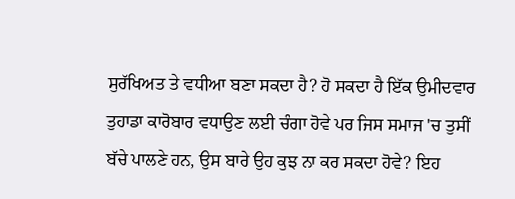ਸੁਰੱਖਿਅਤ ਤੇ ਵਧੀਆ ਬਣਾ ਸਕਦਾ ਹੈ? ਹੋ ਸਕਦਾ ਹੈ ਇੱਕ ਉਮੀਦਵਾਰ ਤੁਹਾਡਾ ਕਾਰੋਬਾਰ ਵਧਾਉਣ ਲਈ ਚੰਗਾ ਹੋਵੇ ਪਰ ਜਿਸ ਸਮਾਜ 'ਚ ਤੁਸੀਂ ਬੱਚੇ ਪਾਲਣੇ ਹਨ, ਉਸ ਬਾਰੇ ਉਹ ਕੁਝ ਨਾ ਕਰ ਸਕਦਾ ਹੋਵੇ? ਇਹ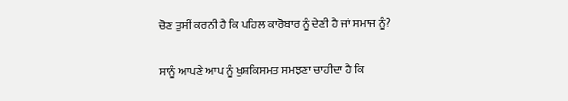ਚੋਣ ਤੁਸੀਂ ਕਰਨੀ ਹੈ ਕਿ ਪਹਿਲ ਕਾਰੋਬਾਰ ਨੂੰ ਦੇਣੀ ਹੈ ਜਾਂ ਸਮਾਜ ਨੂੰ?

ਸਾਨੂੰ ਆਪਣੇ ਆਪ ਨੂੰ ਖੁਸ਼ਕਿਸਮਤ ਸਮਝਣਾ ਚਾਹੀਦਾ ਹੈ ਕਿ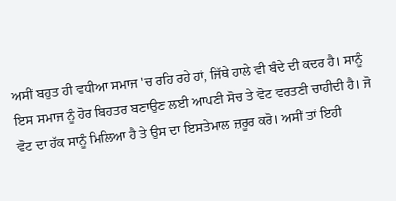ਅਸੀਂ ਬਹੁਤ ਹੀ ਵਧੀਆ ਸਮਾਜ 'ਚ ਰਹਿ ਰਹੇ ਹਾਂ, ਜਿੱਥੇ ਹਾਲੇ ਵੀ ਬੰਦੇ ਦੀ ਕਦਰ ਹੈ। ਸਾਨੂੰ ਇਸ ਸਮਾਜ ਨੂੰ ਹੋਰ ਬਿਹਤਰ ਬਣਾਉਣ ਲਈ ਆਪਣੀ ਸੋਚ ਤੇ ਵੋਟ ਵਰਤਣੀ ਚਾਹੀਦੀ ਹੈ। ਜੋ ਵੋਟ ਦਾ ਹੱਕ ਸਾਨੂੰ ਮਿਲਿਆ ਹੈ ਤੇ ਉਸ ਦਾ ਇਸਤੇਮਾਲ ਜ਼ਰੂਰ ਕਰੋ। ਅਸੀਂ ਤਾਂ ਇਹੀ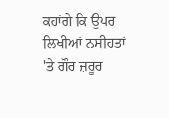ਕਹਾਂਗੇ ਕਿ ਉਪਰ ਲਿਖੀਆਂ ਨਸੀਹਤਾਂ 'ਤੇ ਗੌਰ ਜ਼ਰੂਰ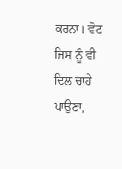ਕਰਨਾ। ਵੋਟ ਜਿਸ ਨੂੰ ਵੀ ਦਿਲ ਚਾਹੇ ਪਾਉਣਾ,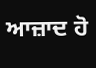ਆਜ਼ਾਦ ਹੋ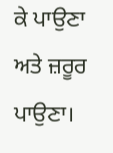ਕੇ ਪਾਉਣਾ ਅਤੇ ਜ਼ਰੂਰ ਪਾਉਣਾ।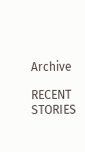Archive

RECENT STORIES